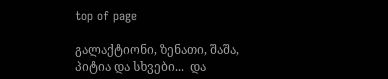top of page

გალაქტიონი, ზენათი, შაშა, პიტია და სხვები...  და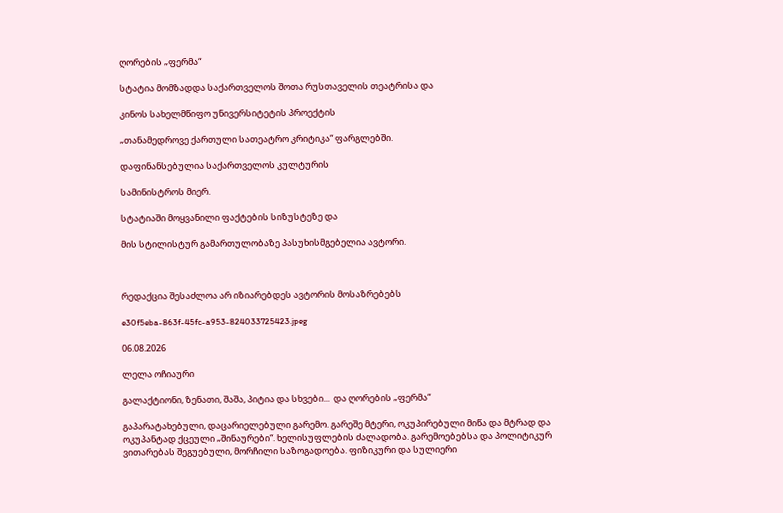ღორების „ფერმა“

სტატია მომზადდა საქართველოს შოთა რუსთაველის თეატრისა და

კინოს სახელმწიფო უნივერსიტეტის პროექტის

„თანამედროვე ქართული სათეატრო კრიტიკა“ ფარგლებში.

დაფინანსებულია საქართველოს კულტურის

სამინისტროს მიერ.

სტატიაში მოყვანილი ფაქტების სიზუსტეზე და

მის სტილისტურ გამართულობაზე პასუხისმგებელია ავტორი.



რედაქცია შესაძლოა არ იზიარებდეს ავტორის მოსაზრებებს

e30f5eba-863f-45fc-a953-824033725423.jpeg

06.08.2026

ლელა ოჩიაური

გალაქტიონი, ზენათი, შაშა, პიტია და სხვები...  და ღორების „ფერმა“

გაპარატახებული, დაცარიელებული გარემო. გარეშე მტერი, ოკუპირებული მიწა და მტრად და ოკუპანტად ქცეული „შინაურები“. ხელისუფლების ძალადობა. გარემოებებსა და პოლიტიკურ ვითარებას შეგუებული, მორჩილი საზოგადოება. ფიზიკური და სულიერი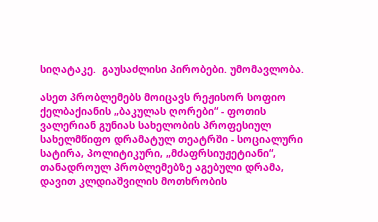სიღატაკე.  გაუსაძლისი პირობები. უმომავლობა.

ასეთ პრობლემებს მოიცავს რეჟისორ სოფიო ქელბაქიანის „ბაკულას ღორები“ - ფოთის ვალერიან გუნიას სახელობის პროფესიულ სახელმწიფო დრამატულ თეატრში - სოციალური სატირა, პოლიტიკური, „მძაფრსიუჟეტიანი“, თანადროულ პრობლემებზე აგებული დრამა, დავით კლდიაშვილის მოთხრობის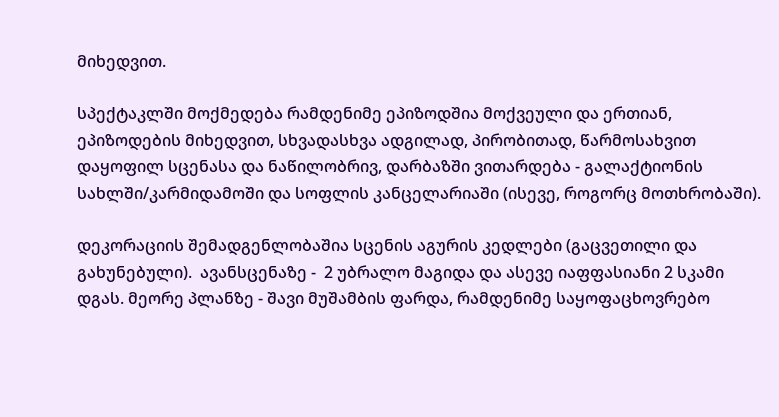მიხედვით.

სპექტაკლში მოქმედება რამდენიმე ეპიზოდშია მოქვეული და ერთიან, ეპიზოდების მიხედვით, სხვადასხვა ადგილად, პირობითად, წარმოსახვით დაყოფილ სცენასა და ნაწილობრივ, დარბაზში ვითარდება - გალაქტიონის სახლში/კარმიდამოში და სოფლის კანცელარიაში (ისევე, როგორც მოთხრობაში).

დეკორაციის შემადგენლობაშია სცენის აგურის კედლები (გაცვეთილი და გახუნებული).  ავანსცენაზე -  2 უბრალო მაგიდა და ასევე იაფფასიანი 2 სკამი დგას. მეორე პლანზე - შავი მუშამბის ფარდა, რამდენიმე საყოფაცხოვრებო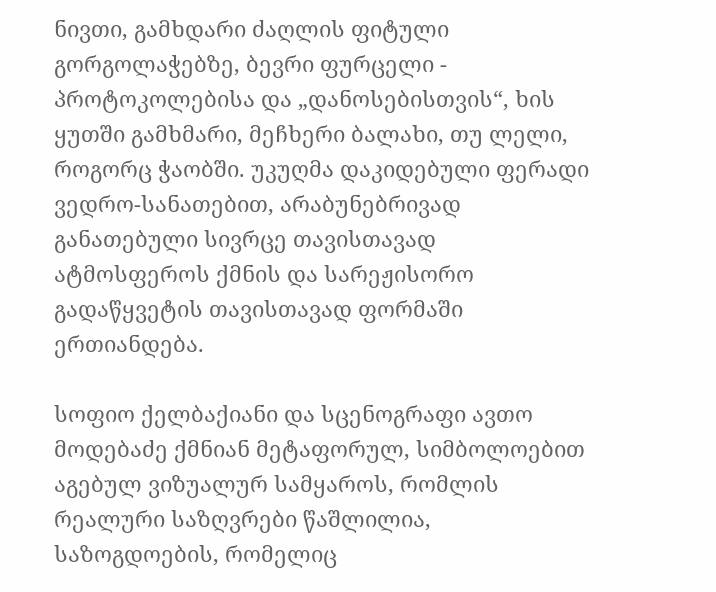ნივთი, გამხდარი ძაღლის ფიტული გორგოლაჭებზე, ბევრი ფურცელი - პროტოკოლებისა და „დანოსებისთვის“, ხის ყუთში გამხმარი, მეჩხერი ბალახი, თუ ლელი, როგორც ჭაობში. უკუღმა დაკიდებული ფერადი ვედრო-სანათებით, არაბუნებრივად განათებული სივრცე თავისთავად ატმოსფეროს ქმნის და სარეჟისორო გადაწყვეტის თავისთავად ფორმაში ერთიანდება.

სოფიო ქელბაქიანი და სცენოგრაფი ავთო მოდებაძე ქმნიან მეტაფორულ, სიმბოლოებით აგებულ ვიზუალურ სამყაროს, რომლის რეალური საზღვრები წაშლილია, საზოგდოების, რომელიც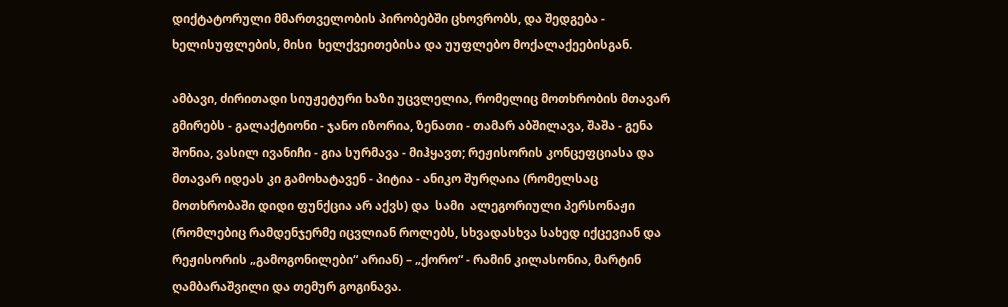დიქტატორული მმართველობის პირობებში ცხოვრობს, და შედგება -  ხელისუფლების, მისი  ხელქვეითებისა და უუფლებო მოქალაქეებისგან.

ამბავი, ძირითადი სიუჟეტური ხაზი უცვლელია, რომელიც მოთხრობის მთავარ გმირებს - გალაქტიონი - ჯანო იზორია, ზენათი - თამარ აბშილავა, შაშა - გენა შონია, ვასილ ივანიჩი - გია სურმავა - მიჰყავთ; რეჟისორის კონცეფციასა და მთავარ იდეას კი გამოხატავენ - პიტია - ანიკო შურღაია (რომელსაც მოთხრობაში დიდი ფუნქცია არ აქვს) და  სამი  ალეგორიული პერსონაჟი (რომლებიც რამდენჯერმე იცვლიან როლებს, სხვადასხვა სახედ იქცევიან და რეჟისორის „გამოგონილები“ არიან) – „ქორო“ - რამინ კილასონია, მარტინ ღამბარაშვილი და თემურ გოგინავა.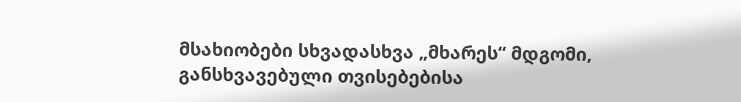მსახიობები სხვადასხვა „მხარეს“ მდგომი, განსხვავებული თვისებებისა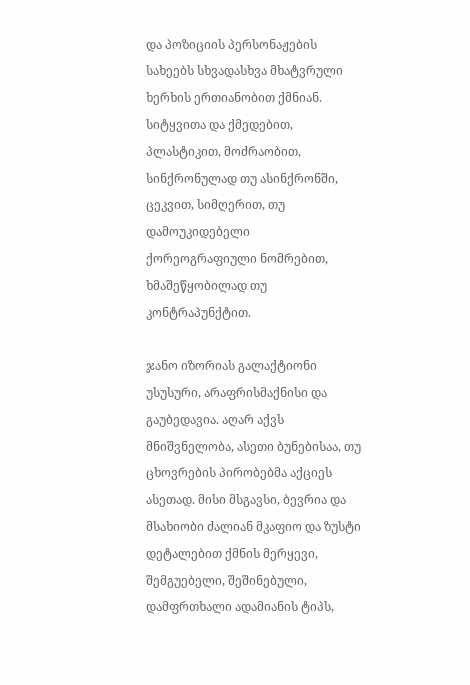და პოზიციის პერსონაჟების სახეებს სხვადასხვა მხატვრული ხერხის ერთიანობით ქმნიან. სიტყვითა და ქმედებით, პლასტიკით, მოძრაობით, სინქრონულად თუ ასინქრონში, ცეკვით, სიმღერით, თუ დამოუკიდებელი ქორეოგრაფიული ნომრებით, ხმაშეწყობილად თუ კონტრაპუნქტით.

ჯანო იზორიას გალაქტიონი უსუსური, არაფრისმაქნისი და გაუბედავია. აღარ აქვს მნიშვნელობა, ასეთი ბუნებისაა, თუ ცხოვრების პირობებმა აქციეს ასეთად. მისი მსგავსი, ბევრია და მსახიობი ძალიან მკაფიო და ზუსტი დეტალებით ქმნის მერყევი, შემგუებელი, შეშინებული, დამფრთხალი ადამიანის ტიპს,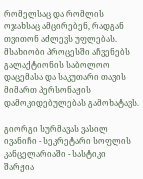რომელსაც და რომლის ოჯახსაც ამცირებენ, რადგან თვითონ აძლევს უფლებას. მსახიობი პროცესში აჩვენებს გალაქტიონის საბოლოო დაცემასა და საკუთარი თავის მიმართ პერსონაჟის დამოკიდებულებას გამოხატავს.

გიორგი სურმავას ვასილ ივანიჩი - სეკრეტარი სოფლის კანცელარიაში - სასტიკი  შარჟია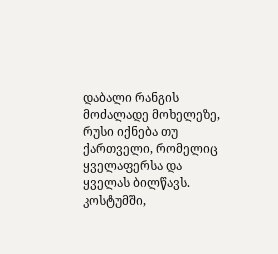დაბალი რანგის მოძალადე მოხელეზე, რუსი იქნება თუ ქართველი, რომელიც ყველაფერსა და ყველას ბილწავს. კოსტუმში,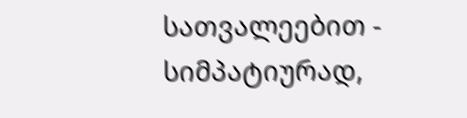სათვალეებით -  სიმპატიურად,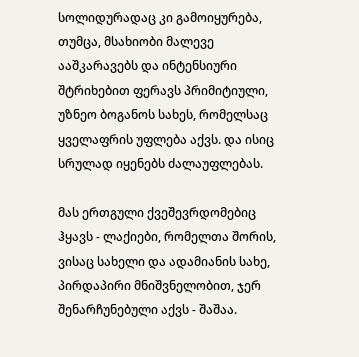სოლიდურადაც კი გამოიყურება, თუმცა, მსახიობი მალევე ააშკარავებს და ინტენსიური შტრიხებით ფერავს პრიმიტიული, უზნეო ბოგანოს სახეს, რომელსაც ყველაფრის უფლება აქვს. და ისიც სრულად იყენებს ძალაუფლებას.

მას ერთგული ქვეშევრდომებიც ჰყავს - ლაქიები, რომელთა შორის, ვისაც სახელი და ადამიანის სახე, პირდაპირი მნიშვნელობით, ჯერ შენარჩუნებული აქვს - შაშაა.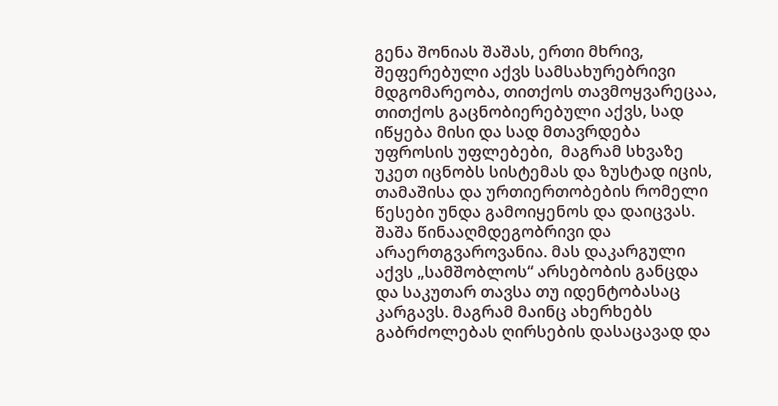გენა შონიას შაშას, ერთი მხრივ, შეფერებული აქვს სამსახურებრივი მდგომარეობა, თითქოს თავმოყვარეცაა, თითქოს გაცნობიერებული აქვს, სად იწყება მისი და სად მთავრდება უფროსის უფლებები,  მაგრამ სხვაზე უკეთ იცნობს სისტემას და ზუსტად იცის, თამაშისა და ურთიერთობების რომელი წესები უნდა გამოიყენოს და დაიცვას. შაშა წინააღმდეგობრივი და არაერთგვაროვანია. მას დაკარგული აქვს „სამშობლოს“ არსებობის განცდა და საკუთარ თავსა თუ იდენტობასაც კარგავს. მაგრამ მაინც ახერხებს გაბრძოლებას ღირსების დასაცავად და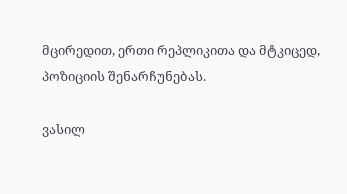მცირედით, ერთი რეპლიკითა და მტკიცედ, პოზიციის შენარჩუნებას.

ვასილ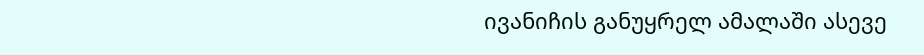ივანიჩის განუყრელ ამალაში ასევე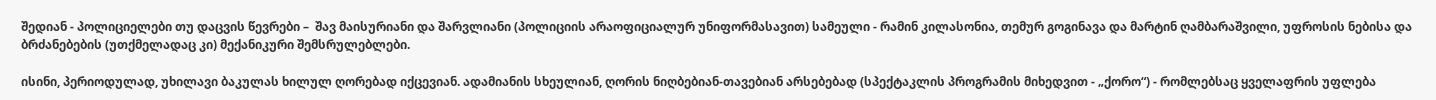შედიან - პოლიციელები თუ დაცვის წევრები –  შავ მაისურიანი და შარვლიანი (პოლიციის არაოფიციალურ უნიფორმასავით) სამეული - რამინ კილასონია, თემურ გოგინავა და მარტინ ღამბარაშვილი, უფროსის ნებისა და ბრძანებების (უთქმელადაც კი) მექანიკური შემსრულებლები.

ისინი, პერიოდულად, უხილავი ბაკულას ხილულ ღორებად იქცევიან. ადამიანის სხეულიან, ღორის ნიღბებიან-თავებიან არსებებად (სპექტაკლის პროგრამის მიხედვით - „ქორო“) - რომლებსაც ყველაფრის უფლება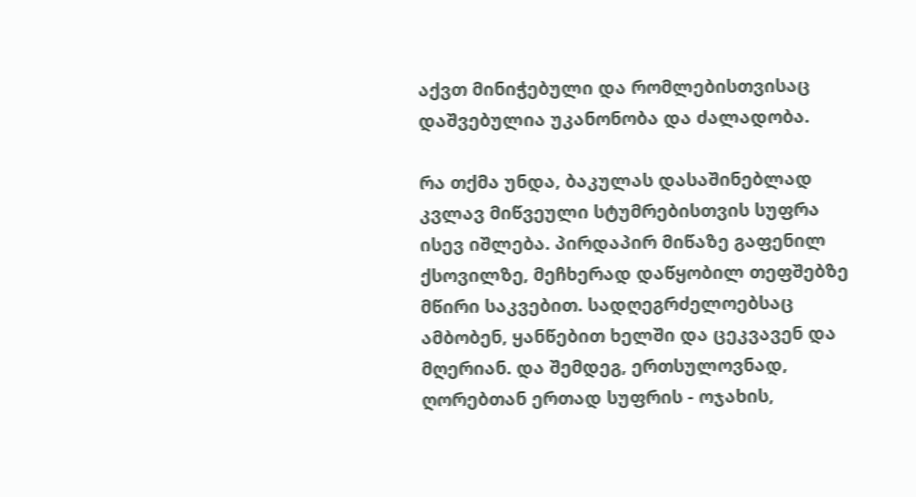აქვთ მინიჭებული და რომლებისთვისაც დაშვებულია უკანონობა და ძალადობა.

რა თქმა უნდა, ბაკულას დასაშინებლად კვლავ მიწვეული სტუმრებისთვის სუფრა ისევ იშლება. პირდაპირ მიწაზე გაფენილ ქსოვილზე, მეჩხერად დაწყობილ თეფშებზე მწირი საკვებით. სადღეგრძელოებსაც ამბობენ, ყანწებით ხელში და ცეკვავენ და მღერიან. და შემდეგ, ერთსულოვნად, ღორებთან ერთად სუფრის - ოჯახის,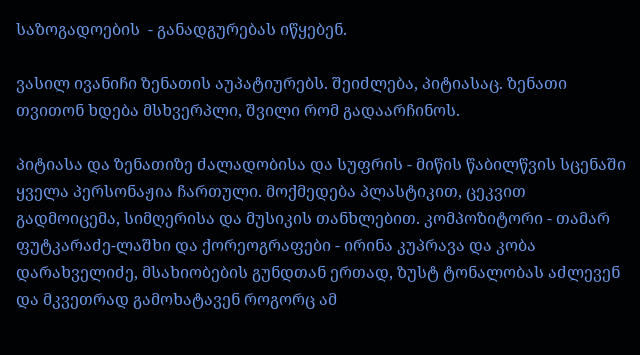საზოგადოების  - განადგურებას იწყებენ.

ვასილ ივანიჩი ზენათის აუპატიურებს. შეიძლება, პიტიასაც. ზენათი თვითონ ხდება მსხვერპლი, შვილი რომ გადაარჩინოს.

პიტიასა და ზენათიზე ძალადობისა და სუფრის - მიწის წაბილწვის სცენაში ყველა პერსონაჟია ჩართული. მოქმედება პლასტიკით, ცეკვით გადმოიცემა, სიმღერისა და მუსიკის თანხლებით. კომპოზიტორი - თამარ ფუტკარაძე-ლაშხი და ქორეოგრაფები - ირინა კუპრავა და კობა დარახველიძე, მსახიობების გუნდთან ერთად, ზუსტ ტონალობას აძლევენ და მკვეთრად გამოხატავენ როგორც ამ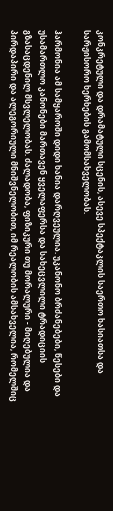კონკრეტული და დრამატული სცენის, ასევე სპექტაკლის საერთო ხასიათსა და სარჟისორო ხერხების გამომსახველობას.

ჰარმონია ამ სამყაროში დიდი ხანია დარღვეულია. უკანონო ბრძანებები, წესები და უსამართლო კანონები მართავენ ყველაფერსა და სახეცვლილი ტრადიციის გზასაცდენილ მსვლელობას. ძალადობა, ფიზიკური თუ მორალური - მიღებულია და პირდაპირი და ალეგორიული მნიშვნელობით, იმ რეალობის ამსახველია, რომელშიც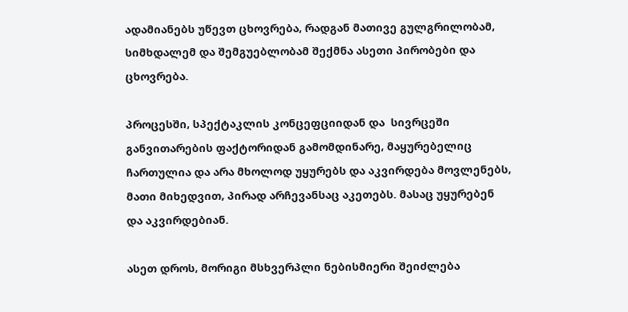ადამიანებს უწევთ ცხოვრება, რადგან მათივე გულგრილობამ, სიმხდალემ და შემგუებლობამ შექმნა ასეთი პირობები და ცხოვრება.

პროცესში, სპექტაკლის კონცეფციიდან და  სივრცეში განვითარების ფაქტორიდან გამომდინარე, მაყურებელიც ჩართულია და არა მხოლოდ უყურებს და აკვირდება მოვლენებს, მათი მიხედვით, პირად არჩევანსაც აკეთებს. მასაც უყურებენ და აკვირდებიან.

ასეთ დროს, მორიგი მსხვერპლი ნებისმიერი შეიძლება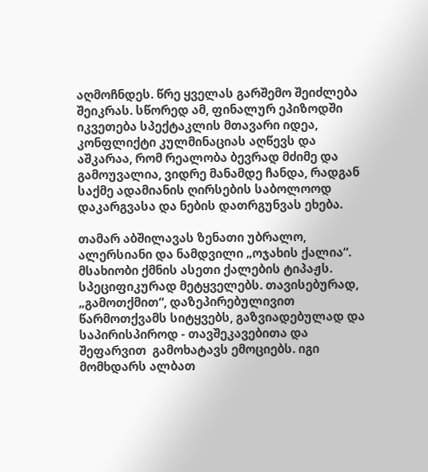აღმოჩნდეს. წრე ყველას გარშემო შეიძლება შეიკრას. სწორედ ამ, ფინალურ ეპიზოდში იკვეთება სპექტაკლის მთავარი იდეა, კონფლიქტი კულმინაციას აღწევს და აშკარაა, რომ რეალობა ბევრად მძიმე და გამოუვალია, ვიდრე მანამდე ჩანდა, რადგან საქმე ადამიანის ღირსების საბოლოოდ დაკარგვასა და ნების დათრგუნვას ეხება.

თამარ აბშილავას ზენათი უბრალო, ალერსიანი და ნამდვილი „ოჯახის ქალია“. მსახიობი ქმნის ასეთი ქალების ტიპაჟს. სპეციფიკურად მეტყველებს. თავისებურად, „გამოთქმით“, დაზეპირებულივით წარმოთქვამს სიტყვებს, გაზვიადებულად და საპირისპიროდ - თავშეკავებითა და შეფარვით  გამოხატავს ემოციებს. იგი მომხდარს ალბათ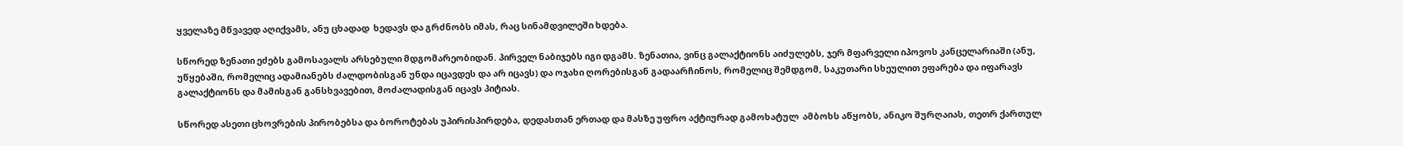ყველაზე მწვავედ აღიქვამს, ანუ ცხადად  ხედავს და გრძნობს იმას, რაც სინამდვილეში ხდება.

სწორედ ზენათი ეძებს გამოსავალს არსებული მდგომარეობიდან. პირველ ნაბიჯებს იგი დგამს. ზენათია, ვინც გალაქტიონს აიძულებს, ჯერ მფარველი იპოვოს კანცელარიაში (ანუ, უწყებაში, რომელიც ადამიანებს ძალდობისგან უნდა იცავდეს და არ იცავს) და ოჯახი ღორებისგან გადაარჩინოს, რომელიც შემდგომ, საკუთარი სხეულით ეფარება და იფარავს გალაქტიონს და მამისგან განსხვავებით, მოძალადისგან იცავს პიტიას.

სწორედ ასეთი ცხოვრების პირობებსა და ბოროტებას უპირისპირდება, დედასთან ერთად და მასზე უფრო აქტიურად გამოხატულ  ამბოხს აწყობს, ანიკო შურღაიას, თეთრ ქართულ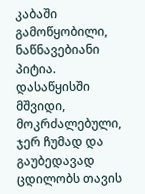კაბაში გამოწყობილი, ნაწნავებიანი პიტია. დასაწყისში მშვიდი, მოკრძალებული, ჯერ ჩუმად და გაუბედავად ცდილობს თავის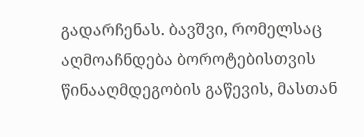გადარჩენას. ბავშვი, რომელსაც აღმოაჩნდება ბოროტებისთვის  წინააღმდეგობის გაწევის, მასთან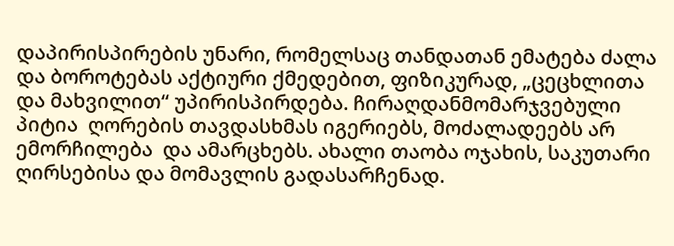დაპირისპირების უნარი, რომელსაც თანდათან ემატება ძალა და ბოროტებას აქტიური ქმედებით, ფიზიკურად, „ცეცხლითა და მახვილით“ უპირისპირდება. ჩირაღდანმომარჯვებული პიტია  ღორების თავდასხმას იგერიებს, მოძალადეებს არ ემორჩილება  და ამარცხებს. ახალი თაობა ოჯახის, საკუთარი ღირსებისა და მომავლის გადასარჩენად.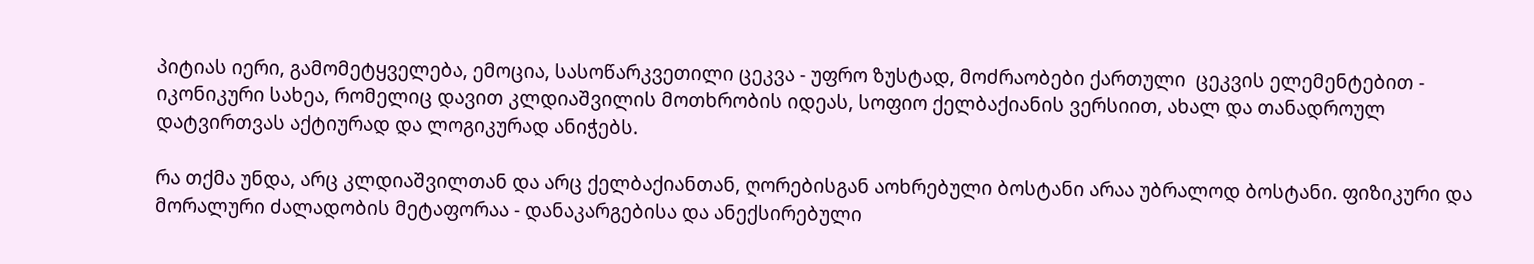პიტიას იერი, გამომეტყველება, ემოცია, სასოწარკვეთილი ცეკვა - უფრო ზუსტად, მოძრაობები ქართული  ცეკვის ელემენტებით - იკონიკური სახეა, რომელიც დავით კლდიაშვილის მოთხრობის იდეას, სოფიო ქელბაქიანის ვერსიით, ახალ და თანადროულ დატვირთვას აქტიურად და ლოგიკურად ანიჭებს.

რა თქმა უნდა, არც კლდიაშვილთან და არც ქელბაქიანთან, ღორებისგან აოხრებული ბოსტანი არაა უბრალოდ ბოსტანი. ფიზიკური და მორალური ძალადობის მეტაფორაა - დანაკარგებისა და ანექსირებული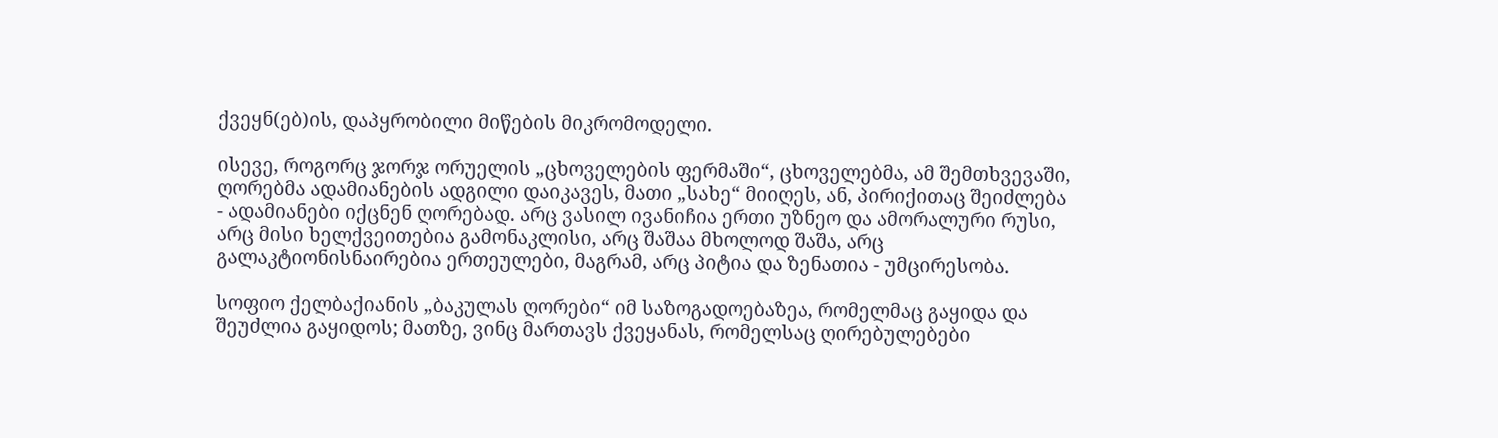ქვეყნ(ებ)ის, დაპყრობილი მიწების მიკრომოდელი.

ისევე, როგორც ჯორჯ ორუელის „ცხოველების ფერმაში“, ცხოველებმა, ამ შემთხვევაში, ღორებმა ადამიანების ადგილი დაიკავეს, მათი „სახე“ მიიღეს, ან, პირიქითაც შეიძლება  - ადამიანები იქცნენ ღორებად. არც ვასილ ივანიჩია ერთი უზნეო და ამორალური რუსი, არც მისი ხელქვეითებია გამონაკლისი, არც შაშაა მხოლოდ შაშა, არც გალაკტიონისნაირებია ერთეულები, მაგრამ, არც პიტია და ზენათია - უმცირესობა.

სოფიო ქელბაქიანის „ბაკულას ღორები“ იმ საზოგადოებაზეა, რომელმაც გაყიდა და  შეუძლია გაყიდოს; მათზე, ვინც მართავს ქვეყანას, რომელსაც ღირებულებები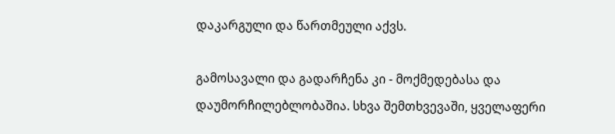დაკარგული და წართმეული აქვს.

გამოსავალი და გადარჩენა კი - მოქმედებასა და დაუმორჩილებლობაშია. სხვა შემთხვევაში, ყველაფერი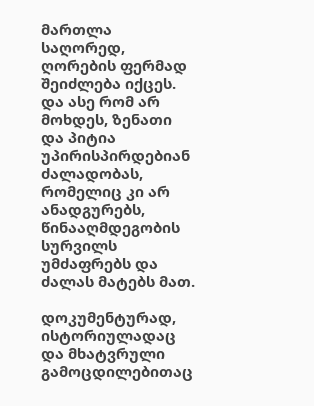მართლა საღორედ, ღორების ფერმად შეიძლება იქცეს. და ასე რომ არ მოხდეს, ზენათი და პიტია უპირისპირდებიან ძალადობას, რომელიც კი არ ანადგურებს,  წინააღმდეგობის სურვილს უმძაფრებს და ძალას მატებს მათ.

დოკუმენტურად, ისტორიულადაც და მხატვრული გამოცდილებითაც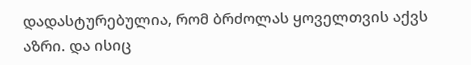დადასტურებულია, რომ ბრძოლას ყოველთვის აქვს აზრი. და ისიც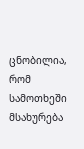ცნობილია, რომ სამოთხეში მსახურება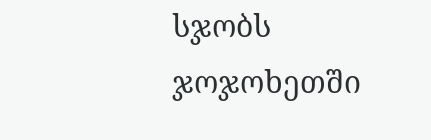სჯობს ჯოჯოხეთში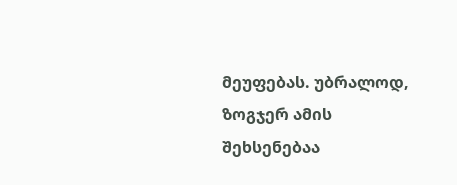მეუფებას. უბრალოდ, ზოგჯერ ამის შეხსენებაა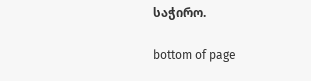საჭირო.

bottom of page